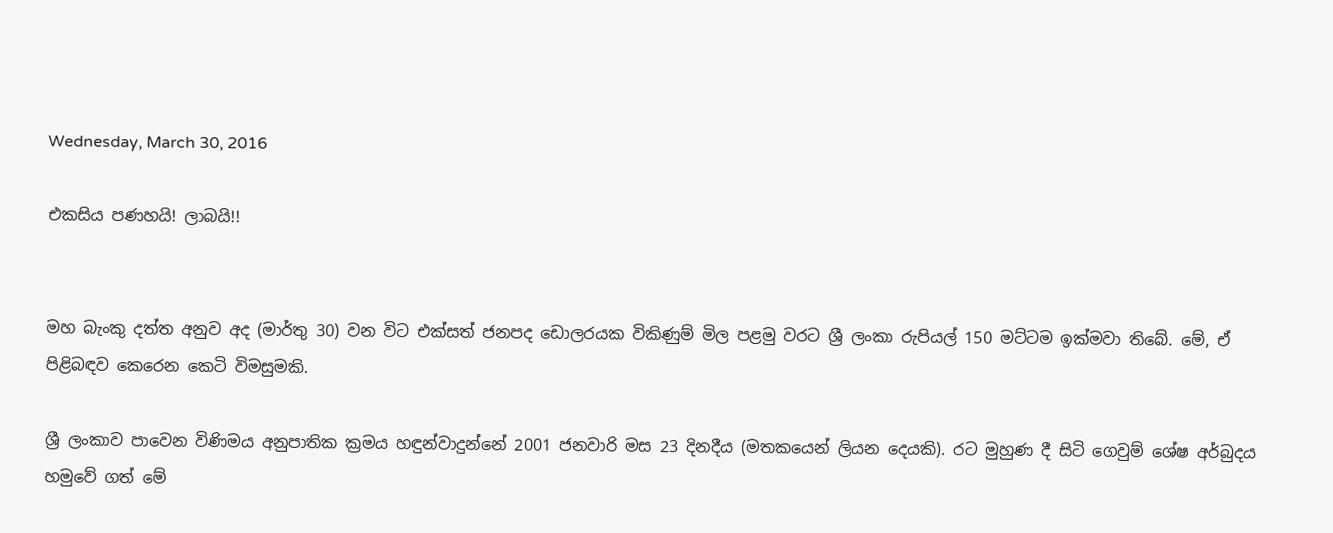Wednesday, March 30, 2016

එකසිය පණහයි! ලාබයි!!


මහ බැංකු දත්ත අනුව අද (මාර්තු 30) වන විට එක්සත් ජනපද ඩොලරයක විකිණුම් මිල පළමු වරට ශ්‍රී ලංකා රුපියල් 150 මට්ටම ඉක්මවා තිබේ. මේ, ඒ පිළිබඳව කෙරෙන කෙටි විමසුමකි.

ශ්‍රී ලංකාව පාවෙන විණිමය අනුපාතික ක්‍රමය හඳුන්වාදුන්නේ 2001 ජනවාරි මස 23 දිනදීය (මතකයෙන් ලියන දෙයකි). රට මුහුණ දී සිටි ගෙවුම් ශේෂ අර්බුදය හමුවේ ගත් මේ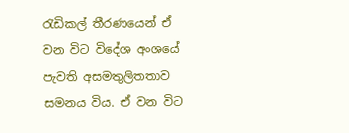රැඩිකල් තීරණයෙන් ඒ වන විට විදේශ අංශයේ පැවති අසමතුලිතතාව සමනය විය. ඒ වන විට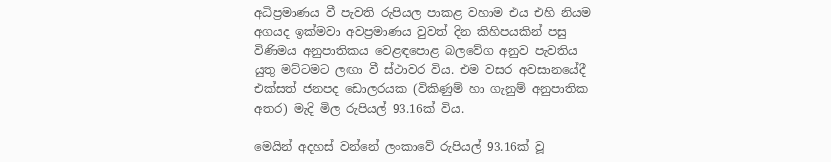අධිප්‍රමාණය වී පැවති රුපියල පාකළ වහාම එය එහි නියම අගයද ඉක්මවා අවප්‍රමාණය වුවත් දින කිහිපයකින් පසු විණිමය අනුපාතිකය වෙළඳපොළ බලවේග අනුව පැවතිය යුතු මට්ටමට ලඟා වී ස්ථාවර විය. එම වසර අවසානයේදී එක්සත් ජනපද ඩොලරයක (විකිණුම් හා ගැනුම් අනුපාතික අතර) මැදි මිල රුපියල් 93.16ක් විය.

මෙයින් අදහස් වන්නේ ලංකාවේ රුපියල් 93.16ක් වූ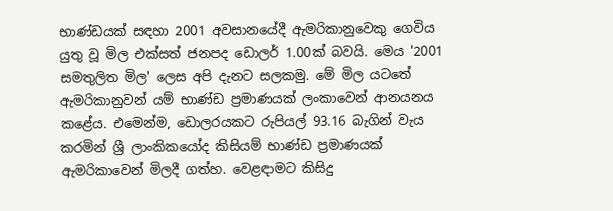භාණ්ඩයක් සඳහා 2001 අවසානයේදී ඇමරිකානුවෙකු ගෙවිය යුතු වූ මිල එක්සත් ජනපද ඩොලර් 1.00ක් බවයි. මෙය '2001 සමතුලිත මිල' ලෙස අපි දැනට සලකමු. මේ මිල යටතේ ඇමරිකානුවන් යම් භාණ්ඩ ප්‍රමාණයක් ලංකාවෙන් ආනයනය කළේය. එමෙන්ම, ඩොලරයකට රුපියල් 93.16 බැගින් වැය කරමින් ශ්‍රී ලාංකිකයෝද කිසියම් භාණ්ඩ ප්‍රමාණයක් ඇමරිකාවෙන් මිලදී ගත්හ. වෙළඳාමට කිසිදු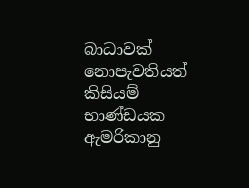බාධාවක් නොපැවතියත් කිසියම් භාණ්ඩයක ඇමරිකානු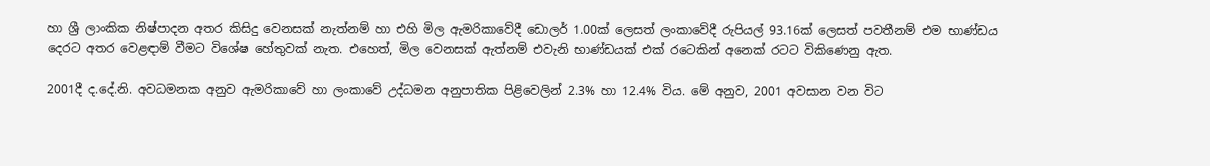හා ශ්‍රී ලාංකික නිෂ්පාදන අතර කිසිදු වෙනසක් නැත්නම් හා එහි මිල ඇමරිකාවේදී ඩොලර් 1.00ක් ලෙසත් ලංකාවේදී රුපියල් 93.16ක් ලෙසත් පවතීනම් එම භාණ්ඩය දෙරට අතර වෙළඳාම් වීමට විශේෂ හේතුවක් නැත. එහෙත්, මිල වෙනසක් ඇත්නම් එවැනි භාණ්ඩයක් එක් රටෙකින් අනෙක් රටට විකිණෙනු ඇත.

2001දී ද.දේ.නි. අවධමනක අනුව ඇමරිකාවේ හා ලංකාවේ උද්ධමන අනුපාතික පිළිවෙලින් 2.3% හා 12.4% විය. මේ අනුව, 2001 අවසාන වන විට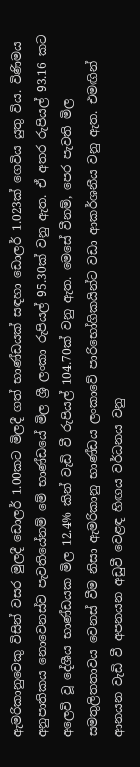ඇමරිකානුවෙකු විසින් වසර මුලදී ඩොලර් 1.00කට මිලදී ගත් භාණ්ඩයක් සඳහා ඩොලර් 1.023ක් ගෙවිය යුතු විය. විණිමය අනුපාතිකය නොවෙනස්ව පැවතියේනම් මේ භාණ්ඩයේ මිල ශ්‍රී ලංකා රුපියල් 95.30ක් වනු ඇත. ඒ අතර රුපියල් 93.16 කට අලෙවි වූ දේශීය භාණ්ඩයක මිල 12.4% කින් වැඩි වී රුපියල් 104.70ක් වනු ඇත. මෙසේ වීනම්, පෙර පැවති මිල සමතුලිතතාවය වෙනස් වීම නිසා ඇමරිකානු භාණ්ඩය ලංකාවේ පාරිභෝගිකයින්ට වඩා ආකර්ශනීය වනු ඇත. එමඟින් ආනයන වැඩි වී අපනයන අඩුවී වෙළඳ හිඟය වර්ධනය වනු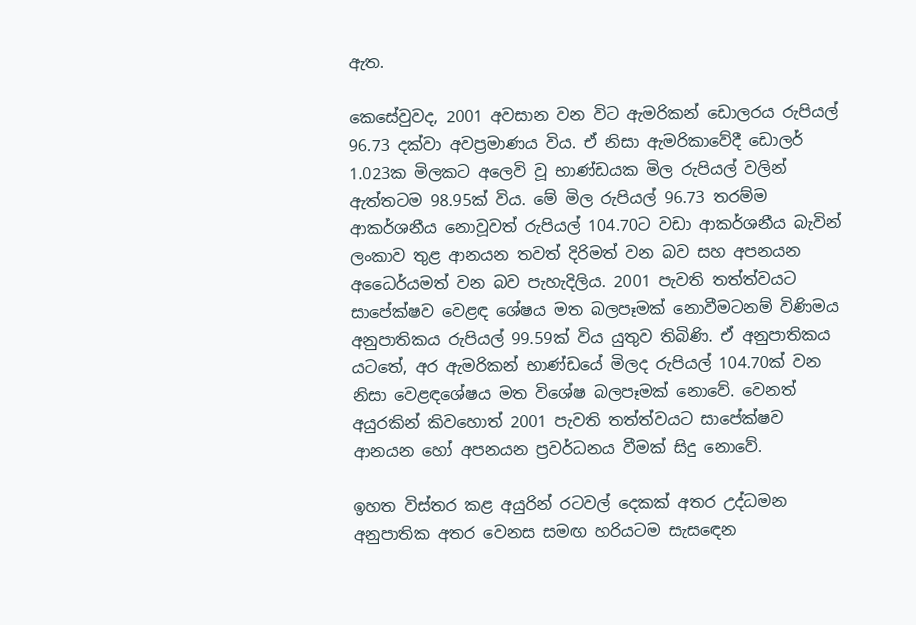ඇත.

කෙසේවුවද, 2001 අවසාන වන විට ඇමරිකන් ඩොලරය රුපියල් 96.73 දක්වා අවප්‍රමාණය විය. ඒ නිසා ඇමරිකාවේදී ඩොලර් 1.023ක මිලකට අලෙවි වූ භාණ්ඩයක මිල රුපියල් වලින් ඇත්තටම 98.95ක් විය. මේ මිල රුපියල් 96.73 තරම්ම ආකර්ශනීය නොවූවත් රුපියල් 104.70ට වඩා ආකර්ශනීය බැවින් ලංකාව තුළ ආනයන තවත් දිරිමත් වන බව සහ අපනයන අධෛර්යමත් වන බව පැහැදිලිය. 2001 පැවති තත්ත්වයට සාපේක්ෂව වෙළඳ ශේෂය මත බලපෑමක් නොවීමටනම් විණිමය අනුපාතිකය රුපියල් 99.59ක් විය යුතුව තිබිණි. ඒ අනුපාතිකය යටතේ, අර ඇමරිකන් භාණ්ඩයේ මිලද රුපියල් 104.70ක් වන නිසා වෙළඳශේෂය මත විශේෂ බලපෑමක් නොවේ. වෙනත් අයුරකින් කිවහොත් 2001 පැවති තත්ත්වයට සාපේක්ෂව ආනයන හෝ අපනයන ප්‍රවර්ධනය වීමක් සිදු නොවේ.

ඉහත විස්තර කළ අයුරින් රටවල් දෙකක් අතර උද්ධමන අනුපාතික අතර වෙනස සමඟ හරියටම සැසඳෙන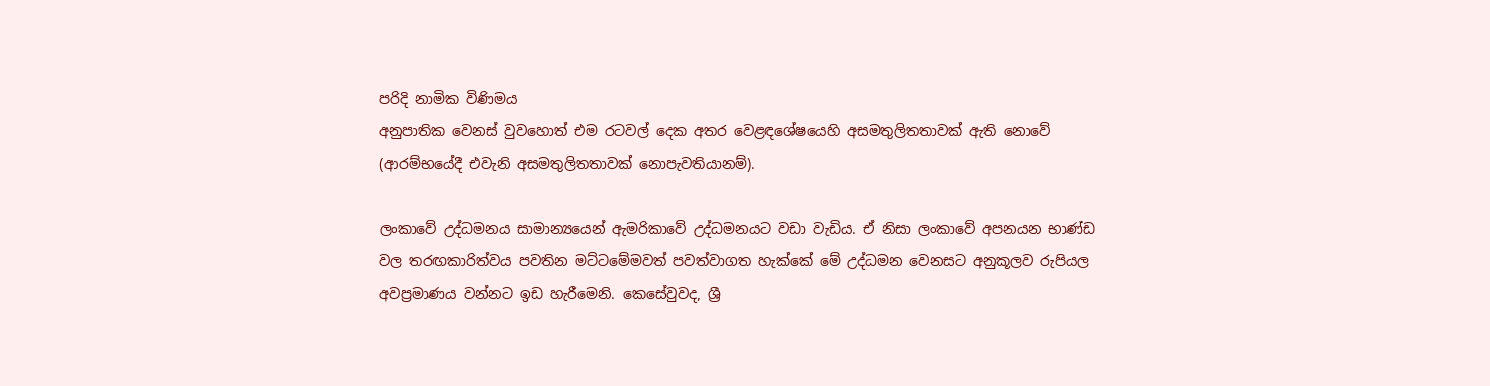පරිදි නාමික විණිමය
අනුපාතික වෙනස් වුවහොත් එම රටවල් දෙක අතර වෙළඳශේෂයෙහි අසමතුලිතතාවක් ඇති නොවේ (ආරම්භයේදී එවැනි අසමතුලිතතාවක් නොපැවතියානම්).

ලංකාවේ උද්ධමනය සාමාන්‍යයෙන් ඇමරිකාවේ උද්ධමනයට වඩා වැඩිය. ඒ නිසා ලංකාවේ අපනයන භාණ්ඩ වල තරඟකාරිත්වය පවතින මට්ටමේමවත් පවත්වාගත හැක්කේ මේ උද්ධමන වෙනසට අනුකූලව රුපියල අවප්‍රමාණය වන්නට ඉඩ හැරීමෙනි. කෙසේවුවද, ශ්‍රී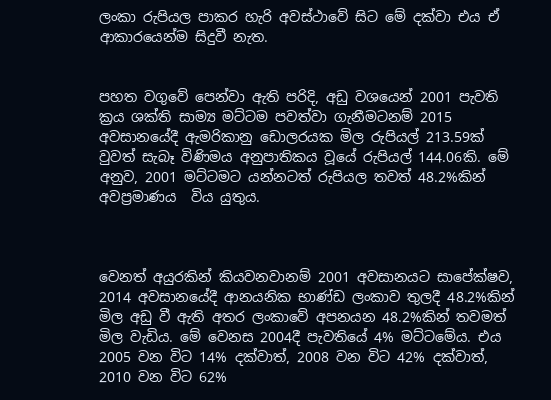ලංකා රුපියල පාකර හැරි අවස්ථාවේ සිට මේ දක්වා එය ඒ ආකාරයෙන්ම සිදුවී නැත.


පහත වගුවේ පෙන්වා ඇති පරිදි, අඩු වශයෙන් 2001 පැවති ක්‍රය ශක්ති සාම්‍ය මට්ටම පවත්වා ගැනීමටනම් 2015 අවසානයේදී ඇමරිකානු ඩොලරයක මිල රුපියල් 213.59ක් වුවත් සැබෑ විණිමය අනුපාතිකය වූයේ රුපියල් 144.06කි. මේ අනුව, 2001 මට්ටමට යන්නටත් රුපියල තවත් 48.2%කින් අවප්‍රමාණය  විය යුතුය.



වෙනත් අයුරකින් කියවනවානම් 2001 අවසානයට සාපේක්ෂව, 2014 අවසානයේදී ආනයනික භාණ්ඩ ලංකාව තුලදී 48.2%කින් මිල අඩු වී ඇති අතර ලංකාවේ අපනයන 48.2%කින් තවමත් මිල වැඩිය. මේ වෙනස 2004දී පැවතියේ 4% මට්ටමේය. එය 2005 වන විට 14% දක්වාත්, 2008 වන විට 42% දක්වාත්, 2010 වන විට 62%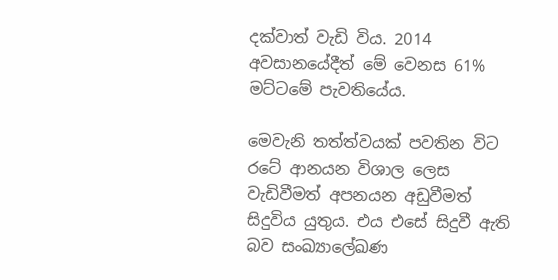දක්වාත් වැඩි විය. 2014 අවසානයේදීත් මේ වෙනස 61% මට්ටමේ පැවතියේය.

මෙවැනි තත්ත්වයක් පවතින විට රටේ ආනයන විශාල ලෙස වැඩිවීමත් අපනයන අඩුවීමත් සිදුවිය යුතුය. එය එසේ සිදුවී ඇති බව සංඛ්‍යාලේඛණ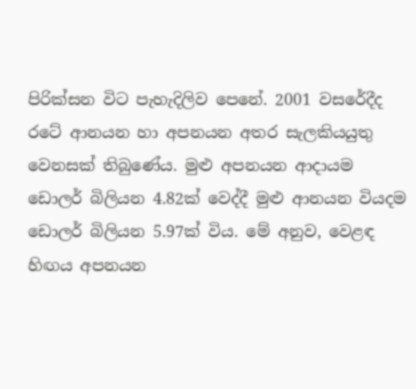පිරික්සන විට පැහැදිලිව පෙනේ. 2001 වසරේදීද රටේ ආනයන හා අපනයන අතර සැලකියයුතු වෙනසක් තිබුණේය. මුළු අපනයන ආදායම ඩොලර් බිලියන 4.82ක් වෙද්දී මුළු ආනයන වියදම ඩොලර් බිලියන 5.97ක් විය. මේ අනුව, වෙළඳ හිඟය අපනයන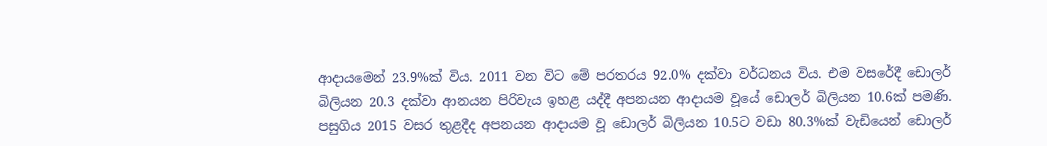ආදායමෙන් 23.9%ක් විය. 2011 වන විට මේ පරතරය 92.0% දක්වා වර්ධනය විය. එම වසරේදී ඩොලර් බිලියන 20.3 දක්වා ආනයන පිරිවැය ඉහළ යද්දී අපනයන ආදායම වූයේ ඩොලර් බිලියන 10.6ක් පමණි. පසුගිය 2015 වසර තුළදීද අපනයන ආදායම වූ ඩොලර් බිලියන 10.5ට වඩා 80.3%ක් වැඩියෙන් ඩොලර්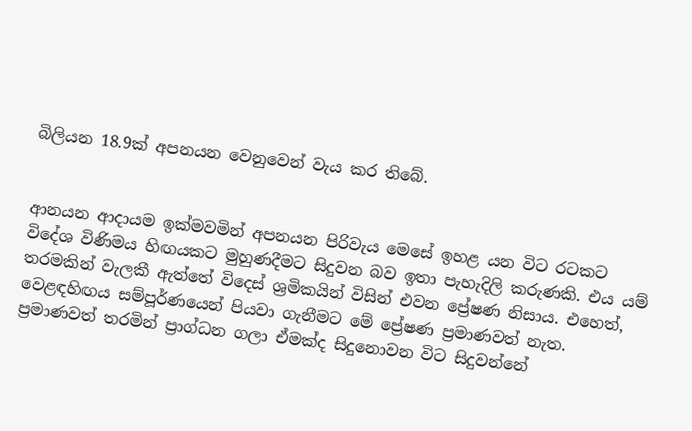බිලියන 18.9ක් අපනයන වෙනුවෙන් වැය කර තිබේ.


ආනයන ආදායම ඉක්මවමින් අපනයන පිරිවැය මෙසේ ඉහළ යන විට රටකට විදේශ විණිමය හිඟයකට මුහුණදීමට සිදුවන බව ඉතා පැහැදිලි කරුණකි. එය යම් තරමකින් වැලකී ඇත්තේ විදෙස් ශ්‍රමිකයින් විසින් එවන ප්‍රේෂණ නිසාය. එහෙත්, වෙළඳහිඟය සම්පූර්ණයෙන් පියවා ගැනීමට මේ ප්‍රේෂණ ප්‍රමාණවත් නැත. ප්‍රමාණවත් තරමින් ප්‍රාග්ධන ගලා ඒමක්ද සිදුනොවන විට සිදුවන්නේ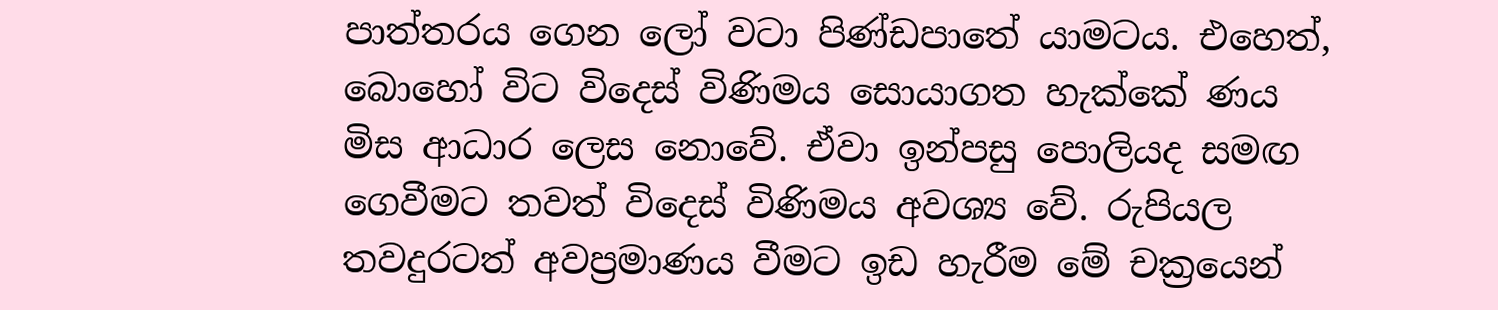පාත්තරය ගෙන ලෝ වටා පිණ්ඩපාතේ යාමටය. එහෙත්, බොහෝ විට විදෙස් විණිමය සොයාගත හැක්කේ ණය මිස ආධාර ලෙස නොවේ. ඒවා ඉන්පසු පොලියද සමඟ ගෙවීමට තවත් විදෙස් විණිමය අවශ්‍ය වේ. රුපියල තවදුරටත් අවප්‍රමාණය වීමට ඉඩ හැරීම මේ චක්‍රයෙන්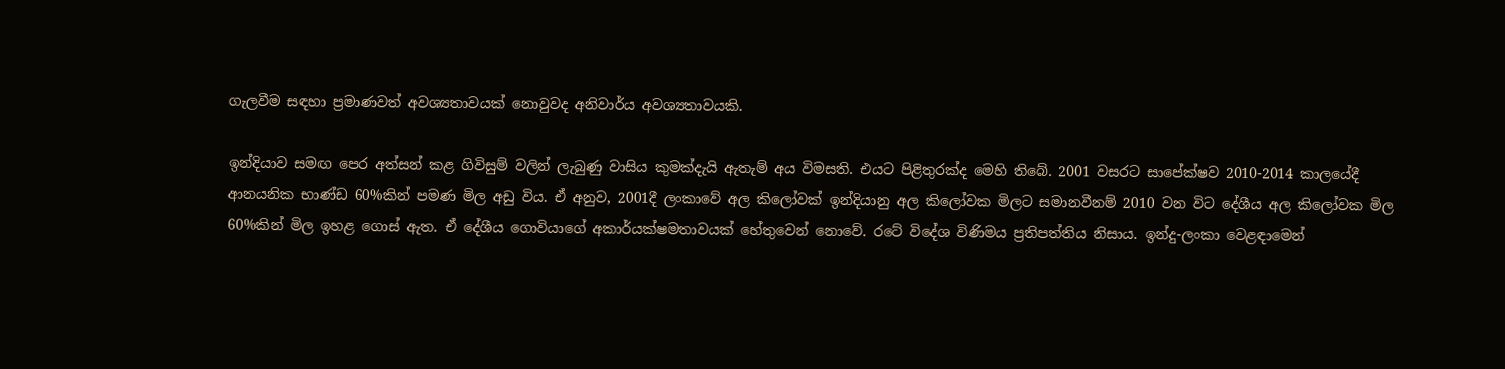ගැලවීම සඳහා ප්‍රමාණවත් අවශ්‍යතාවයක් නොවුවද අනිවාර්ය අවශ්‍යතාවයකි.

ඉන්දියාව සමඟ පෙර අත්සන් කළ ගිවිසුම් වලින් ලැබුණු වාසිය කුමක්දැයි ඇතැම් අය විමසති. එයට පිළිතුරක්ද මෙහි තිබේ. 2001 වසරට සාපේක්ෂව 2010-2014 කාලයේදී ආනයනික භාණ්ඩ 60%කින් පමණ මිල අඩු විය. ඒ අනුව, 2001දී ලංකාවේ අල කිලෝවක් ඉන්දියානු අල කිලෝවක මිලට සමානවීනම් 2010 වන විට දේශීය අල කිලෝවක මිල 60%කින් මිල ඉහළ ගොස් ඇත. ඒ දේශීය ගොවියාගේ අකාර්යක්ෂමතාවයක් හේතුවෙන් නොවේ. රටේ විදේශ විණිමය ප්‍රතිපත්තිය නිසාය. ඉන්දු-ලංකා වෙළඳාමෙන්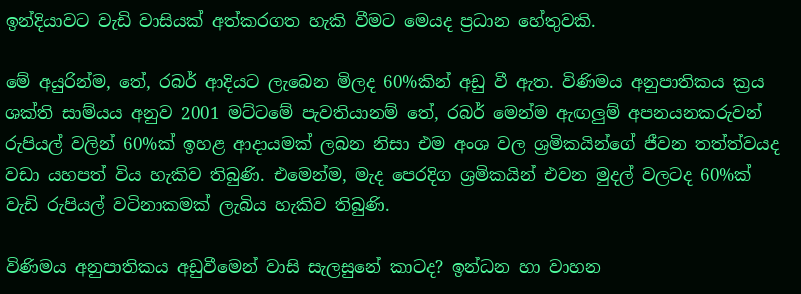ඉන්දියාවට වැඩි වාසියක් අත්කරගත හැකි වීමට මෙයද ප්‍රධාන හේතුවකි.

මේ අයුරින්ම, තේ, රබර් ආදියට ලැබෙන මිලද 60%කින් අඩු වී ඇත. විණිමය අනුපාතිකය ක්‍රය ශක්ති සාම්යය අනුව 2001 මට්ටමේ පැවතියානම් තේ, රබර් මෙන්ම ඇඟලුම් අපනයනකරුවන් රුපියල් වලින් 60%ක් ඉහළ ආදායමක් ලබන නිසා එම අංශ වල ශ්‍රමිකයින්ගේ ජීවන තත්ත්වයද වඩා යහපත් විය හැකිව තිබුණි. එමෙන්ම, මැද පෙරදිග ශ්‍රමිකයින් එවන මුදල් වලටද 60%ක් වැඩි රුපියල් වටිනාකමක් ලැබිය හැකිව තිබුණි.

විණිමය අනුපාතිකය අඩුවීමෙන් වාසි සැලසුනේ කාටද? ඉන්ධන හා වාහන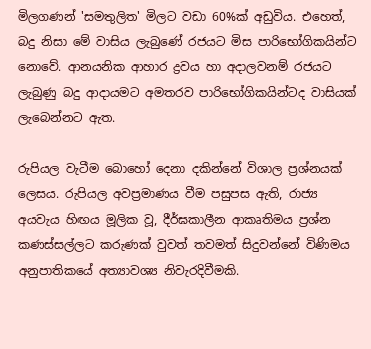මිලගණන් 'සමතුලිත' මිලට වඩා 60%ක් අඩුවිය. එහෙත්, බදු නිසා මේ වාසිය ලැබුණේ රජයට මිස පාරිභෝගිකයින්ට නොවේ. ආනයනික ආහාර ද්‍රවය හා අදාලවනම් රජයට ලැබුණු බදු ආදායමට අමතරව පාරිභෝගිකයින්ටද වාසියක් ලැබෙන්නට ඇත.

රුපියල වැටීම බොහෝ දෙනා දකින්නේ විශාල ප්‍රශ්නයක් ලෙසය. රුපියල අවප්‍රමාණය වීම පසුපස ඇති, රාජ්‍ය අයවැය හිඟය මූලික වූ, දීර්ඝකාලීන ආකෘතිමය ප්‍රශ්න කණස්සල්ලට කරුණක් වුවත් තවමත් සිදුවන්නේ විණිමය අනුපාතිකයේ අත්‍යාවශ්‍ය නිවැරදිවීමකි.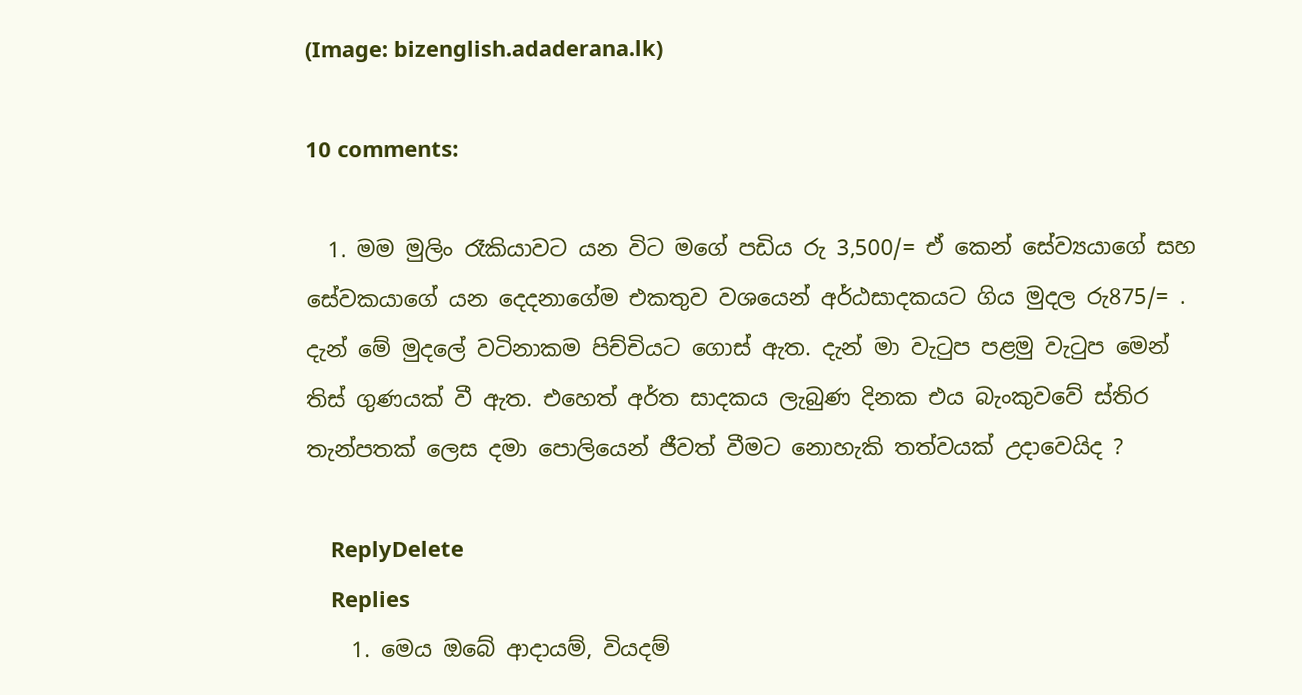(Image: bizenglish.adaderana.lk)

10 comments:

  1. මම මුලිං රෑකියාවට යන විට මගේ පඩිය රු 3,500/= ඒ කෙන් සේව්‍යයාගේ සහ සේවකයාගේ යන දෙදනාගේම එකතුව වශයෙන් අර්ඨසාදකයට ගිය මුදල රු875/= . දැන් මේ මුදලේ වටිනාකම පිච්චියට ගොස් ඇත. දැන් මා වැටුප පළමු වැටුප මෙන් තිස් ගුණයක් වී ඇත. එහෙත් අර්ත සාදකය ලැබුණ දිනක එය බැංකුවවේ ස්තිර තැන්පතක් ලෙස දමා පොලියෙන් ජීවත් වීමට නොහැකි තත්වයක් උදාවෙයිද ?

    ReplyDelete
    Replies
    1. මෙය ඔබේ ආදායම්, වියදම්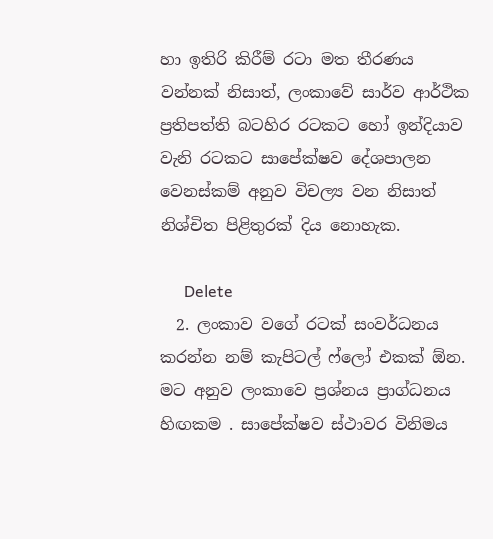හා ඉතිරි කිරීම් රටා මත තීරණය වන්නක් නිසාත්, ලංකාවේ සාර්ව ආර්ථික ප්‍රතිපත්ති බටහිර රටකට හෝ ඉන්දියාව වැනි රටකට සාපේක්ෂව දේශපාලන වෙනස්කම් අනුව විචල්‍ය වන නිසාත් නිශ්චිත පිළිතුරක් දිය නොහැක.

      Delete
  2. ලංකාව වගේ රටක් සංවර්ධනය කරන්න නම් කැපිටල් ෆ්ලෝ එකක් ඕන. මට අනුව ලංකාවෙ ප්‍රශ්නය ප්‍රාග්ධනය හිඟකම . සාපේක්ෂව ස්ථාවර විනිමය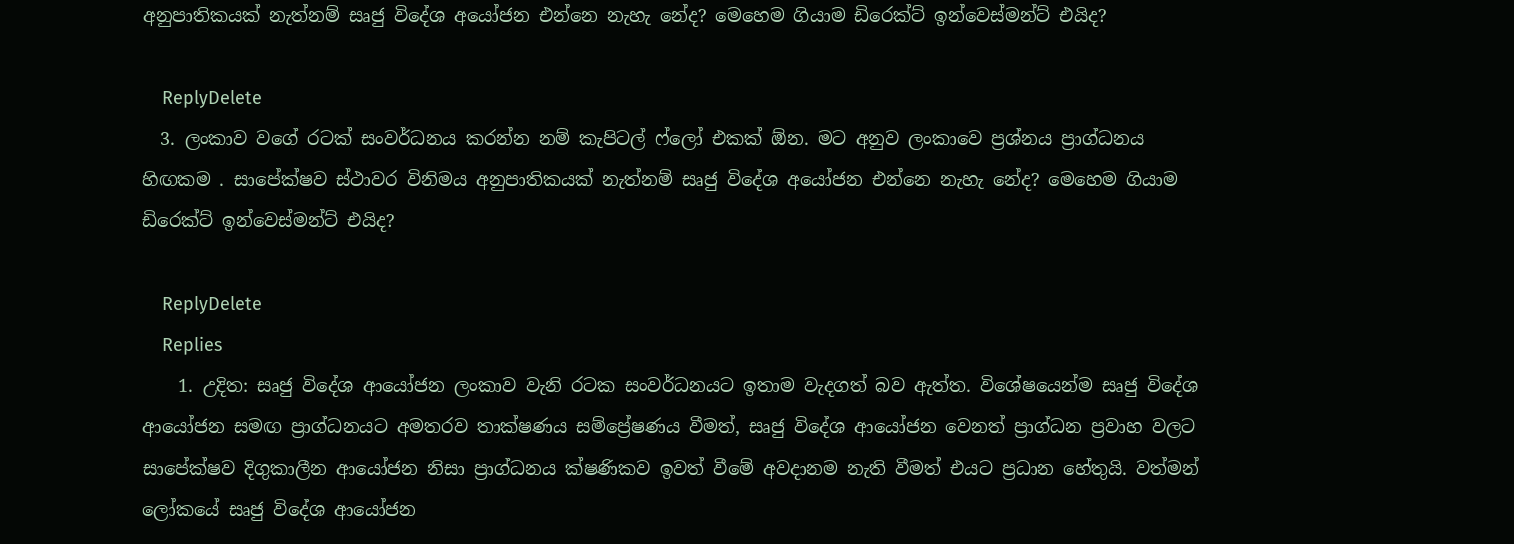අනුපාතිකයක් නැත්නම් සෘජු විදේශ අයෝජන එන්නෙ නැහැ නේද? මෙහෙම ගියාම ඩිරෙක්ට් ඉන්වෙස්මන්ට් එයිද?

    ReplyDelete
  3. ලංකාව වගේ රටක් සංවර්ධනය කරන්න නම් කැපිටල් ෆ්ලෝ එකක් ඕන. මට අනුව ලංකාවෙ ප්‍රශ්නය ප්‍රාග්ධනය හිඟකම . සාපේක්ෂව ස්ථාවර විනිමය අනුපාතිකයක් නැත්නම් සෘජු විදේශ අයෝජන එන්නෙ නැහැ නේද? මෙහෙම ගියාම ඩිරෙක්ට් ඉන්වෙස්මන්ට් එයිද?

    ReplyDelete
    Replies
    1. උදිත: සෘජු විදේශ ආයෝජන ලංකාව වැනි රටක සංවර්ධනයට ඉතාම වැදගත් බව ඇත්ත. විශේෂයෙන්ම සෘජු විදේශ ආයෝජන සමඟ ප්‍රාග්ධනයට අමතරව තාක්ෂණය සම්ප්‍රේෂණය වීමත්, සෘජු විදේශ ආයෝජන වෙනත් ප්‍රාග්ධන ප්‍රවාහ වලට සාපේක්ෂව දිගුකාලීන ආයෝජන නිසා ප්‍රාග්ධනය ක්ෂණිකව ඉවත් වීමේ අවදානම නැති වීමත් එයට ප්‍රධාන හේතුයි. වත්මන් ලෝකයේ සෘජු විදේශ ආයෝජන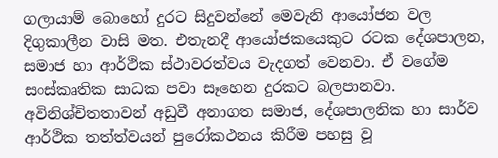ගලායාම් බොහෝ දුරට සිදුවන්නේ මෙවැනි ආයෝජන වල දිගුකාලීන වාසි මත. එතැනදී ආයෝජකයෙකුට රටක දේශපාලන, සමාජ හා ආර්ථික ස්ථාවරත්වය වැදගත් වෙනවා. ඒ වගේම සංස්කෘතික සාධක පවා සෑහෙන දුරකට බලපානවා. අවිනිශ්චිතතාවන් අඩුවී අනාගත සමාජ, දේශපාලනික හා සාර්ව ආර්ථික තත්ත්වයන් පුරෝකථනය කිරීම පහසු වූ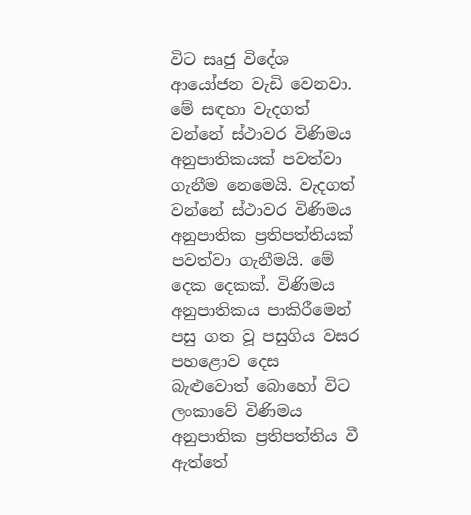විට සෘජු විදේශ ආයෝජන වැඩි වෙනවා. මේ සඳහා වැදගත් වන්නේ ස්ථාවර විණිමය අනුපාතිකයක් පවත්වා ගැනීම නෙමෙයි. වැදගත් වන්නේ ස්ථාවර විණිමය අනුපාතික ප්‍රතිපත්තියක් පවත්වා ගැනීමයි. මේ දෙක දෙකක්. විණිමය අනුපාතිකය පාකිරීමෙන් පසු ගත වූ පසුගිය වසර පහළොව දෙස බැළුවොත් බොහෝ විට ලංකාවේ විණිමය අනුපාතික ප්‍රතිපත්තිය වී ඇත්තේ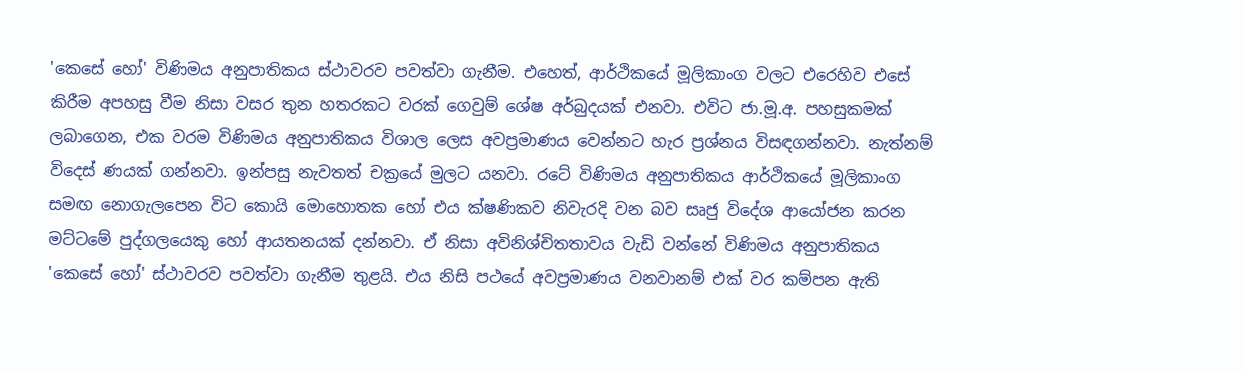'කෙසේ හෝ' විණිමය අනුපාතිකය ස්ථාවරව පවත්වා ගැනීම. එහෙත්, ආර්ථිකයේ මූලිකාංග වලට එරෙහිව එසේ කිරීම අපහසු වීම නිසා වසර තුන හතරකට වරක් ගෙවුම් ශේෂ අර්බුදයක් එනවා. එවිට ජා.මූ.අ. පහසුකමක් ලබාගෙන, එක වරම විණිමය අනුපාතිකය විශාල ලෙස අවප්‍රමාණය වෙන්නට හැර ප්‍රශ්නය විසඳගන්නවා. නැත්නම් විදෙස් ණයක් ගන්නවා. ඉන්පසු නැවතත් චක්‍රයේ මුලට යනවා. රටේ විණිමය අනුපාතිකය ආර්ථිකයේ මූලිකාංග සමඟ නොගැලපෙන විට කොයි මොහොතක හෝ එය ක්ෂණිකව නිවැරදි වන බව සෘජු විදේශ ආයෝජන කරන මට්ටමේ පුද්ගලයෙකු හෝ ආයතනයක් දන්නවා. ඒ නිසා අවිනිශ්චිතතාවය වැඩි වන්නේ විණිමය අනුපාතිකය 'කෙසේ හෝ' ස්ථාවරව පවත්වා ගැනීම තුළයි. එය නිසි පථයේ අවප්‍රමාණය වනවානම් එක් වර කම්පන ඇති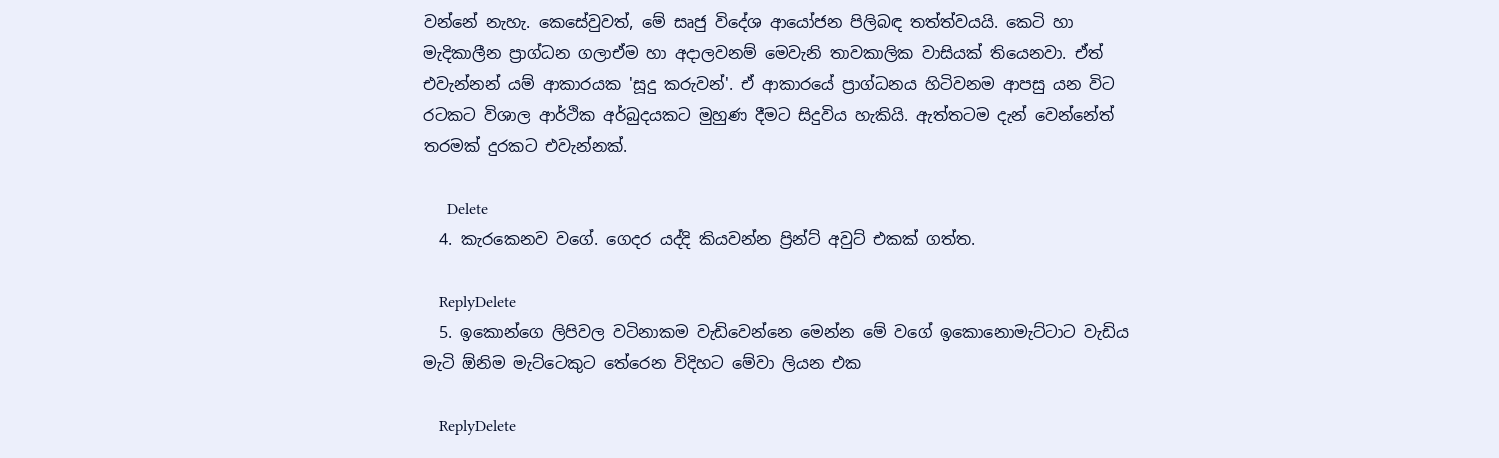වන්නේ නැහැ. කෙසේවුවත්, මේ සෘජු විදේශ ආයෝජන පිලිබඳ තත්ත්වයයි. කෙටි හා මැදිකාලීන ප්‍රාග්ධන ගලාඒම හා අදාලවනම් මෙවැනි තාවකාලික වාසියක් තියෙනවා. ඒත් එවැන්නන් යම් ආකාරයක 'සූදු කරුවන්'. ඒ ආකාරයේ ප්‍රාග්ධනය හිටිවනම ආපසු යන විට රටකට විශාල ආර්ථික අර්බුදයකට මුහුණ දීමට සිදුවිය හැකියි. ඇත්තටම දැන් වෙන්නේත් තරමක් දුරකට එවැන්නක්.

      Delete
  4. කැරකෙනව වගේ. ගෙදර යද්දි කියවන්න ප්‍රින්ට් අවුට් එකක් ගත්ත.

    ReplyDelete
  5. ඉකොන්ගෙ ලිපිවල වටිනාකම වැඩිවෙන්නෙ මෙන්න මේ වගේ ඉකොනොමැට්ටාට වැඩිය මැටි ඕනිම මැට්ටෙකුට තේරෙන විදිහට මේවා ලියන එක

    ReplyDelete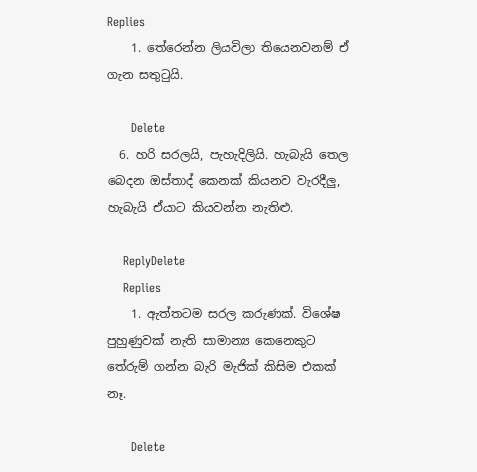Replies
    1. තේරෙන්න ලියවිලා තියෙනවනම් ඒ ගැන සතුටුයි.

      Delete
  6. හරි සරලයි, පැහැදිලියි. හැබැයි තෙල බෙදන ඔස්තාද් කෙනක් කියනව වැරදීලු, හැබැයි ඒයාට කියවන්න නැතිළු.

    ReplyDelete
    Replies
    1. ඇත්තටම සරල කරුණක්‌. විශේෂ පුහුණුවක් නැති සාමාන්‍ය කෙනෙකුට තේරුම් ගන්න බැරි මැජික් කිසිම එකක් නෑ.

      Delete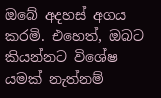ඔබේ අදහස් අගය කරමි. එහෙත්, ඔබට කියන්නට විශේෂ යමක් නැත්නම්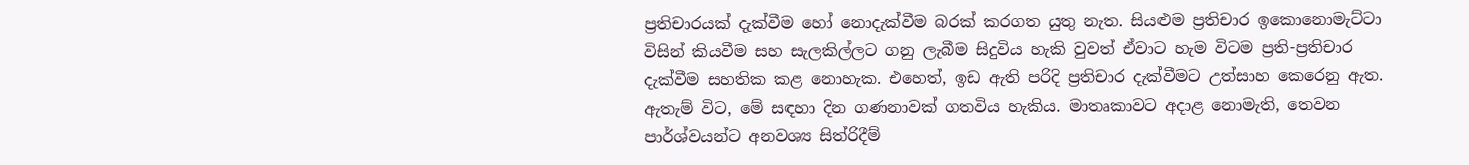ප්‍රතිචාරයක් දැක්වීම හෝ නොදැක්වීම බරක් කරගත යුතු නැත. සියළුම ප්‍රතිචාර ඉකොනොමැට්ටා විසින් කියවීම සහ සැලකිල්ලට ගනු ලැබීම සිදුවිය හැකි වුවත් ඒවාට හැම විටම ප්‍රති-ප්‍රතිචාර දැක්වීම සහතික කළ නොහැක. එහෙත්, ඉඩ ඇති පරිදි ප්‍රතිචාර දැක්වීමට උත්සාහ කෙරෙනු ඇත. ඇතැම් විට, මේ සඳහා දින ගණනාවක් ගතවිය හැකිය. මාතෘකාවට අදාළ නොමැති, තෙවන පාර්ශ්වයන්ට අනවශ්‍ය සිත්රිදීම්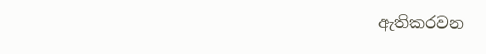ඇතිකරවන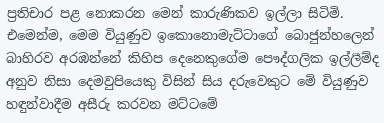ප්‍රතිචාර පළ නොකරන මෙන් කාරුණිකව ඉල්ලා සිටිමි. එමෙන්ම, මෙම වියුණුව ඉකොනොමැට්ටාගේ බොජුන්හලෙන් බාහිරව අරඹන්නේ කිහිප දෙනෙකුගේම පෞද්ගලික ඉල්ලීම්ද අනුව නිසා දෙමවුපියෙකු විසින් සිය දරුවෙකුට මේ වියුණුව හඳුන්වාදීම අසීරු කරවන මට්ටමේ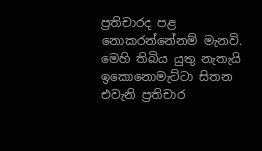ප්‍රතිචාරද පළ නොකරන්නේනම් මැනවි. මෙහි තිබිය යුතු නැතැයි ඉකොනොමැට්ටා සිතන එවැනි ප්‍රතිචාර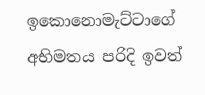ඉකොනොමැට්ටාගේ අභිමතය පරිදි ඉවත්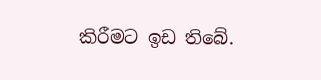කිරීමට ඉඩ තිබේ.